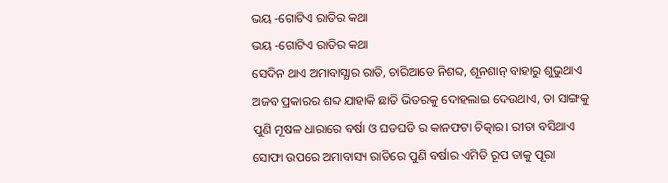ଭୟ -ଗୋଟିଏ ରାତିର କଥା
ଭୟ -ଗୋଟିଏ ରାତିର କଥା
ସେଦିନ ଥାଏ ଅମାବାସ୍ଯାର ରାତି, ଚାରିଆଡେ ନିଶବ୍ଦ, ଶୂନଶାନ୍ ବାହାରୁ ଶୁଭୁଥାଏ ଅଜବ ପ୍ରକାରର ଶବ୍ଦ ଯାହାକି ଛାତି ଭିତରକୁ ଦୋହଲାଇ ଦେଉଥାଏ, ତା ସାଙ୍ଗକୁ ପୁଣି ମୂଷଳ ଧାରାରେ ବର୍ଷା ଓ ଘଡଘଡି ର କାନଫଟା ଚିତ୍କାର। ରୀତା ବସିଥାଏ ସୋଫା ଉପରେ ଅମାବାସ୍ୟ ରାତିରେ ପୁଣି ବର୍ଷାର ଏମିତି ରୂପ ତାକୁ ପୂରା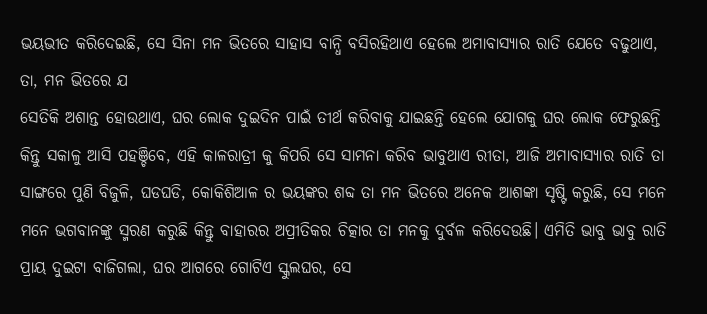ଭୟଭୀତ କରିଦେଇଛି, ସେ ସିନା ମନ ଭିତରେ ସାହାସ ବାନ୍ଧି ବସିରହିଥାଏ ହେଲେ ଅମାବାସ୍ଯାର ରାତି ଯେତେ ବଢୁଥାଏ, ତା, ମନ ଭିତରେ ଯ
ସେତିକି ଅଶାନ୍ତ ହୋଉଥାଏ, ଘର ଲୋକ ଦୁଇଦିନ ପାଇଁ ତୀର୍ଥ କରିବାକୁ ଯାଇଛନ୍ତି ହେଲେ ଯୋଗକୁ ଘର ଲୋକ ଫେରୁଛନ୍ତି କିନ୍ତୁ ସକାଳୁ ଆସି ପହଞ୍ଚିବେ, ଏହି କାଳରାତ୍ରୀ କୁ କିପରି ସେ ସାମନା କରିବ ଭାବୁଥାଏ ରୀତା, ଆଜି ଅମାବାସ୍ଯାର ରାତି ତା ସାଙ୍ଗରେ ପୁଣି ବିଜୁଳି, ଘଡଘଡି, କୋକିଶିଆଳ ର ଭୟଙ୍କର ଶବ୍ଦ ତା ମନ ଭିତରେ ଅନେକ ଆଶଙ୍କା ସୃଷ୍ଟି କରୁଛି, ସେ ମନେ ମନେ ଭଗବାନଙ୍କୁ ସ୍ମରଣ କରୁଛି କିନ୍ତୁ ବାହାରର ଅପ୍ରୀତିକର ଚିତ୍କାର ତା ମନକୁ ଦୁର୍ବଳ କରିଦେଉଛି। ଏମିତି ଭାବୁ ଭାବୁ ରାତି ପ୍ରାୟ ଦୁଇଟା ବାଜିଗଲା, ଘର ଆଗରେ ଗୋଟିଏ ସ୍କୁଲଘର, ସେ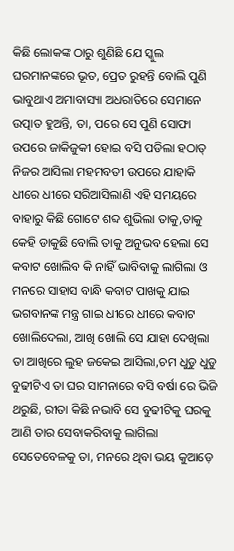କିଛି ଲୋକଙ୍କ ଠାରୁ ଶୁଣିଛି ଯେ ସ୍କୁଲ ଘରମାନଙ୍କରେ ଭୂତ, ପ୍ରେତ ରୁହନ୍ତି ବୋଲି ପୁଣି ଭାବୁଥାଏ ଅମାବାସ୍ୟା ଅଧରାତିରେ ସେମାନେ ଉତ୍ପାତ ହୁଅନ୍ତି, ତା, ପରେ ସେ ପୁଣି ସୋଫା ଉପରେ ଜାକିଜୁକୀ ହୋଇ ବସି ପଡିଲା ହଠାତ୍ ନିଜର ଆସିଲା ମହମବତୀ ଉପରେ ଯାହାକି ଧୀରେ ଧୀରେ ସରିଆସିଲାଣି ଏହି ସମୟରେ ବାହାରୁ କିଛି ଗୋଟେ ଶବ୍ଦ ଶୁଭିଲା ତାକୁ,ତାକୁ କେହି ଡାକୁଛି ବୋଲି ତାକୁ ଅନୁଭବ ହେଲା ସେ କବାଟ ଖୋଲିବ କି ନାହିଁ ଭାବିବାକୁ ଲାଗିଲା ଓ ମନରେ ସାହାସ ବାନ୍ଧି କବାଟ ପାଖକୁ ଯାଇ ଭଗବାନଙ୍କ ମନ୍ତ୍ର ଗାଇ ଧୀରେ ଧୀରେ କବାଟ ଖୋଲିଦେଲା, ଆଖି ଖୋଲି ସେ ଯାହା ଦେଖିଲା ତା ଆଖିରେ ଲୁହ ଜକେଇ ଆସିଲା,ଚମ ଧୁଡୁ ଧୁଡୁ ବୁଢୀଟିଏ ତା ଘର ସାମନାରେ ବସି ବର୍ଷା ରେ ଭିଜି ଥରୁଛି, ରୀତା କିଛି ନଭାବି ସେ ବୁଢୀଟିକୁ ଘରକୁ ଆଣି ତାର ସେବାକରିବାକୁ ଲାଗିଲା ସେତେବେଳକୁ ତା, ମନରେ ଥିବା ଭୟ କୁଆଡ଼େ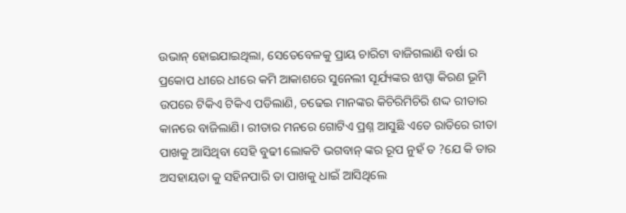ଉଭାନ୍ ହୋଇଯାଇଥିଲା, ସେତେବେଳକୁ ପ୍ରାୟ ଚାରିଟା ବାଜିଗଲାଣି ବର୍ଷା ର ପ୍ରକୋପ ଧୀରେ ଧୀରେ କମି ଆକାଶରେ ସୁନେଲୀ ସୂର୍ଯ୍ୟଙ୍କର ଝାପ୍ସା କିରଣ ଭୂମି ଉପରେ ଟିକିଏ ଟିକିଏ ପଡିଲାଣି, ଚଢେଇ ମାନଙ୍କର କିଚିରିମିଚିରି ଶଦ୍ଦ ରୀତାର କାନରେ ବାଜିଲାଣି। ରୀତାର ମନରେ ଗୋଟିଏ ପ୍ରଶ୍ନ ଆସୁଛି ଏତେ ରାତିରେ ରୀତା ପାଖକୁ ଆସିଥିବା ସେହି ବୁଢୀ ଲୋକଟି ଭଗବାନ୍ ଙ୍କର ରୂପ ନୁହଁ ତ ?ଯେ କି ତାର ଅସହାୟତା କୁ ସହିନପାରି ତା ପାଖକୁ ଧାଇଁ ଆସିଥିଲେ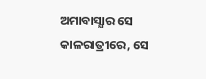ଅମାବାସ୍ଯାର ସେ କାଳରାତ୍ରୀରେ, ସେ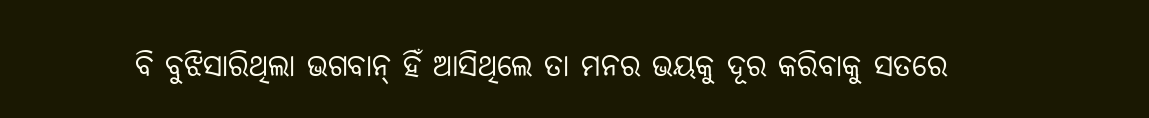ବି ବୁଝିସାରିଥିଲା ଭଗବାନ୍ ହିଁ ଆସିଥିଲେ ତା ମନର ଭୟକୁ ଦୂର କରିବାକୁ ସତରେ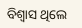ବିଶ୍ୱାସ ଥିଲେ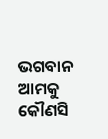ଭଗବାନ ଆମକୁ କୌଣସି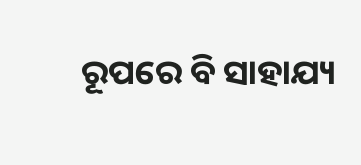ରୂପରେ ବି ସାହାଯ୍ୟ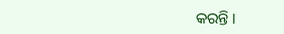କରନ୍ତି ।